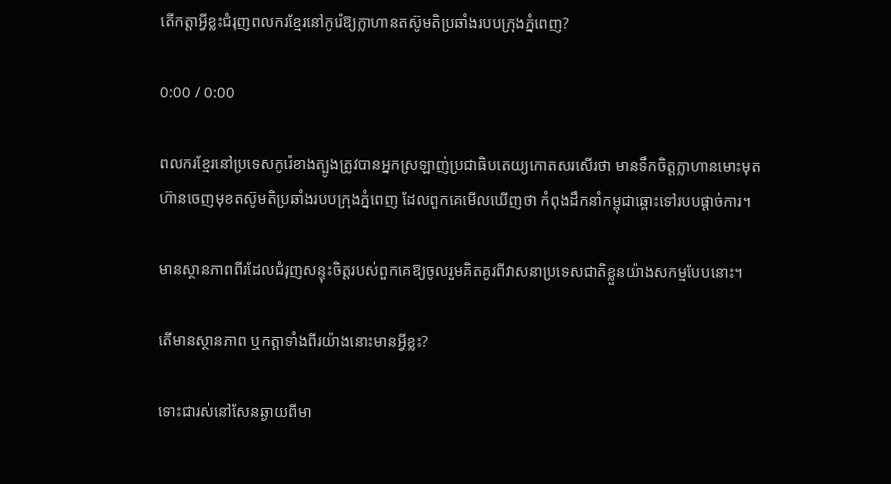តើកត្តាអ្វីខ្លះជំរុញពលករខ្មែរនៅកូរ៉េឱ្យក្លាហានតស៊ូមតិប្រឆាំងរបបក្រុងភ្នំពេញ?

0:00 / 0:00

ពលករខ្មែរនៅប្រទេសកូរ៉េខាងត្បូងត្រូវបានអ្នកស្រឡាញ់ប្រជាធិបតេយ្យកោតសរសើរថា មានទឹកចិត្តក្លាហានមោះមុត ហ៊ានចេញមុខតស៊ូមតិប្រឆាំងរបបក្រុងភ្នំពេញ ដែលពួកគេមើលឃើញថា កំពុងដឹកនាំកម្ពុជាឆ្ពោះទៅរបបផ្ដាច់ការ។

មានស្ថានភាពពីរដែលជំរុញសន្ទុះចិត្តរបស់ពួកគេឱ្យចូលរួមគិតគូរពីវាសនាប្រទេសជាតិខ្លួនយ៉ាងសកម្មបែបនោះ។

តើមានស្ថានភាព ឬកត្តាទាំងពីរយ៉ាងនោះមានអ្វីខ្លះ?

ទោះជារស់នៅសែនឆ្ងាយពីមា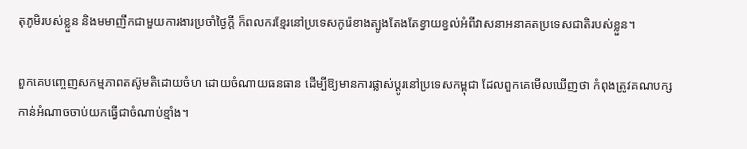តុភូមិរបស់ខ្លួន និងមមាញឹកជាមួយការងារប្រចាំថ្ងៃក្តី ក៏ពលករខ្មែរនៅប្រទេសកូរ៉េខាងត្បូងតែងតែខ្វាយខ្វល់អំពីវាសនាអនាគតប្រទេសជាតិរបស់ខ្លួន។

ពួកគេបញ្ចេញសកម្មភាពតស៊ូមតិដោយចំហ ដោយចំណាយធនធាន ដើម្បីឱ្យមានការផ្លាស់ប្តូរនៅប្រទេសកម្ពុជា ដែលពួកគេមើលឃើញថា កំពុងត្រូវគណបក្សកាន់អំណាចចាប់យកធ្វើជាចំណាប់ខ្មាំង។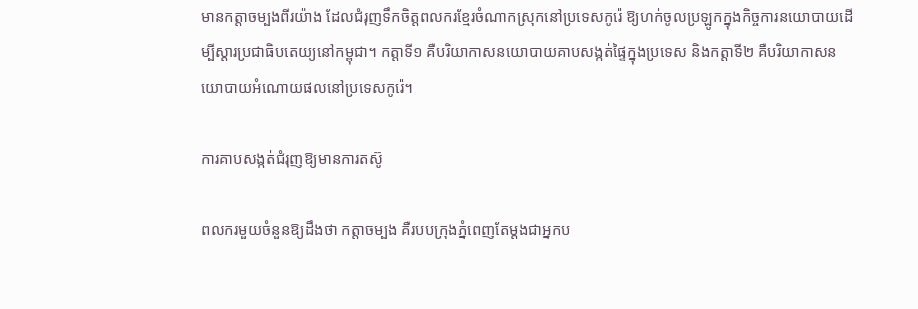មានកត្តាចម្បងពីរយ៉ាង ដែលជំរុញទឹកចិត្តពលករខ្មែរចំណាកស្រុកនៅប្រទេសកូរ៉េ ឱ្យហក់ចូលប្រឡូកក្នុងកិច្ចការនយោបាយដើម្បីស្ដារប្រជាធិបតេយ្យនៅកម្ពុជា។ កត្តាទី១ គឺបរិយាកាសនយោបាយគាបសង្កត់ផ្ទៃក្នុងប្រទេស និងកត្តាទី២ គឺបរិយាកាសនយោបាយអំណោយផលនៅប្រទេសកូរ៉េ។

ការគាបសង្កត់ជំរុញឱ្យមានការតស៊ូ

ពលករមួយចំនួនឱ្យដឹងថា កត្តាចម្បង គឺរបបក្រុងភ្នំពេញតែម្ដងជាអ្នកប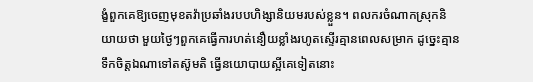ង្ខំពួកគេឱ្យចេញមុខតវ៉ាប្រឆាំងរបបហិង្សានិយមរបស់ខ្លួន។ ពលករចំណាកស្រុកនិយាយថា មួយថ្ងៃៗពួកគេធ្វើការហត់នឿយខ្លាំងរហូតស្ទើរគ្មានពេលសម្រាក ដូច្នេះគ្មានទឹកចិត្តឯណាទៅតស៊ូមតិ ធ្វើនយោបាយស្អីគេទៀតនោះ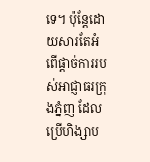ទេ។ ប៉ុន្តែដោយសារតែអំពើផ្ដាច់ការរបស់អាជ្ញាធរក្រុងភ្នំញ ដែលប្រើហិង្សាប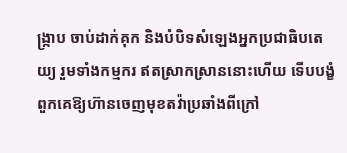ង្ក្រាប ចាប់ដាក់គុក និងបំបិទសំឡេងអ្នកប្រជាធិបតេយ្យ រួមទាំងកម្មករ ឥតស្រាកស្រាននោះហើយ ទើបបង្ខំពួកគេឱ្យហ៊ានចេញមុខតវ៉ាប្រឆាំងពីក្រៅ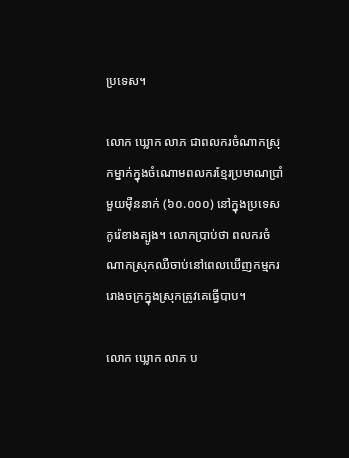ប្រទេស។

លោក ឃ្លោក លាភ ជាពលករចំណាកស្រុកម្នាក់ក្នុងចំណោមពលករខ្មែរប្រមាណប្រាំមួយម៉ឺននាក់ (៦០.០០០) នៅក្នុងប្រទេសកូរ៉េខាងត្បូង។ លោកប្រាប់ថា ពលករចំណាកស្រុកឈឺចាប់នៅពេលឃើញកម្មកររោងចក្រក្នុងស្រុកត្រូវគេធ្វើបាប។

លោក ឃ្លោក លាភ ប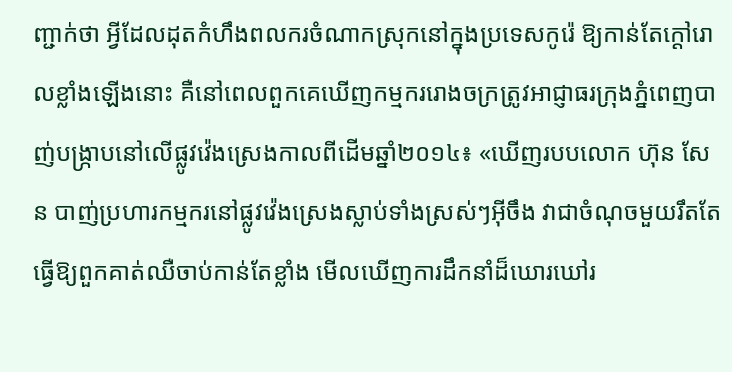ញ្ជាក់ថា អ្វីដែលដុតកំហឹងពលករចំណាកស្រុកនៅក្នុងប្រទេសកូរ៉េ ឱ្យកាន់តែក្ដៅរោលខ្លាំងឡើងនោះ គឺនៅពេលពួកគេឃើញកម្មកររោងចក្រត្រូវអាជ្ញាធរក្រុងភ្នំពេញបាញ់បង្ក្រាបនៅលើផ្លូវវ៉េងស្រេងកាលពីដើមឆ្នាំ២០១៤៖ «ឃើញរបបលោក ហ៊ុន សែន បាញ់ប្រហារកម្មករនៅផ្លូវវ៉េងស្រេងស្លាប់ទាំងស្រស់ៗអ៊ីចឹង វាជាចំណុចមួយរឹតតែធ្វើឱ្យពួកគាត់ឈឺចាប់កាន់តែខ្លាំង មើលឃើញការដឹកនាំដ៏ឃោរឃៅរ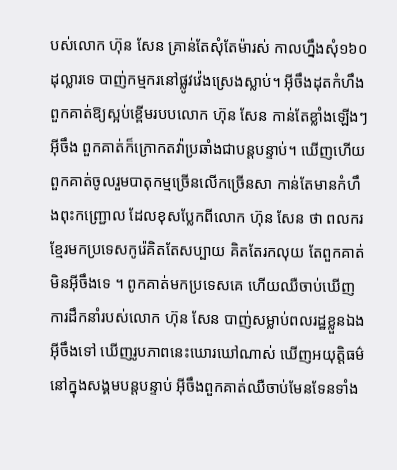បស់លោក ហ៊ុន សែន គ្រាន់តែសុំតែម៉ារស់ កាលហ្នឹងសុំ១៦០ដុល្លារទេ បាញ់កម្មករនៅផ្លូវវ៉េងស្រេងស្លាប់។ អ៊ីចឹងដុតកំហឹងពួកគាត់ឱ្យស្អប់ខ្ពើមរបបលោក ហ៊ុន សែន កាន់តែខ្លាំងឡើងៗអ៊ីចឹង ពួកគាត់ក៏ក្រោកតវ៉ាប្រឆាំងជាបន្តបន្ទាប់។ ឃើញហើយពួកគាត់ចូលរួមបាតុកម្មច្រើនលើកច្រើនសា កាន់តែមានកំហឹងពុះកញ្ជ្រោល ដែលខុសប្លែកពីលោក ហ៊ុន សែន ថា ពលករខ្មែរមកប្រទេសកូរ៉េគិតតែសប្បាយ គិតតែរកលុយ តែពួកគាត់មិនអ៊ីចឹងទេ ។ ពូកគាត់មកប្រទេសគេ ហើយឈឺចាប់ឃើញការដឹកនាំរបស់លោក ហ៊ុន សែន បាញ់សម្លាប់ពលរដ្ឋខ្លួនឯងអ៊ីចឹងទៅ ឃើញរូបភាពនេះឃោរឃៅណាស់ ឃើញអយុត្តិធម៌នៅក្នុងសង្គមបន្តបន្ទាប់ អ៊ីចឹងពួកគាត់ឈឺចាប់មែនទែនទាំង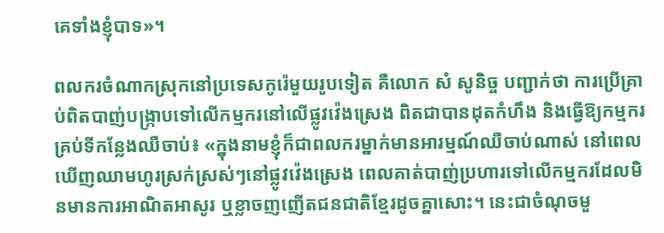គេទាំងខ្ញុំបាទ»។

ពលករចំណាកស្រុកនៅប្រទេសកូរ៉េមួយរូបទៀត គឺលោក សំ សូនិច្ច បញ្ជាក់ថា ការប្រើគ្រាប់ពិតបាញ់បង្ក្រាបទៅលើកម្មករនៅលើផ្លូវវ៉េងស្រេង ពិតជាបានដុតកំហឹង និងធ្វើឱ្យកម្មករគ្រប់ទីកន្លែងឈឺចាប់៖ «ក្នុងនាមខ្ញុំក៏ជាពលករម្នាក់មានអារម្មណ៍ឈឺចាប់ណាស់ នៅពេលឃើញឈាមហូរស្រក់ស្រស់ៗនៅផ្លូវវ៉េងស្រេង ពេលគាត់បាញ់ប្រហារទៅលើកម្មករដែលមិនមានការអាណិតអាសូរ ឬខ្លាចញញើតជនជាតិខ្មែរដូចគ្នាសោះ។ នេះជាចំណុចមួ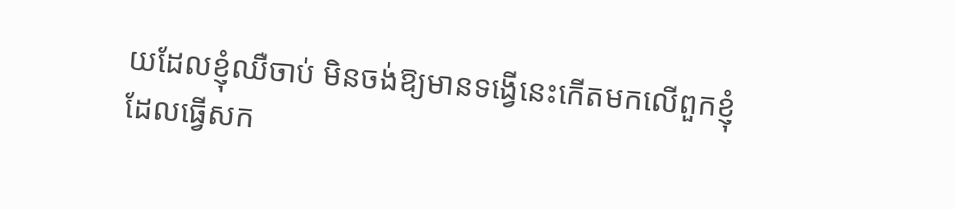យដែលខ្ញុំឈឺចាប់ មិនចង់ឱ្យមានទង្វើនេះកើតមកលើពួកខ្ញុំ ដែលធ្វើសក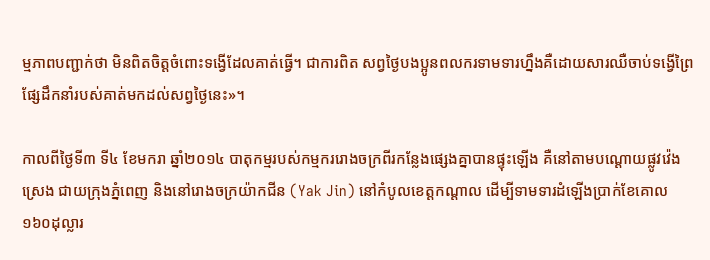ម្មភាពបញ្ជាក់ថា មិនពិតចិត្តចំពោះទង្វើដែលគាត់ធ្វើ។ ជាការពិត សព្វថ្ងៃបងប្អូនពលករទាមទារហ្នឹងគឺដោយសារឈឺចាប់ទង្វើព្រៃផ្សែដឹកនាំរបស់គាត់មកដល់សព្វថ្ងៃនេះ»។

កាលពីថ្ងៃទី៣ ទី៤ ខែមករា ឆ្នាំ២០១៤ បាតុកម្មរបស់កម្មកររោងចក្រពីរកន្លែងផ្សេងគ្នាបានផ្ទុះឡើង គឺនៅតាមបណ្ដោយផ្លូវវ៉េងស្រេង ជាយក្រុងភ្នំពេញ និងនៅរោងចក្រយ៉ាកជីន (Yak Jin) នៅកំបូលខេត្តកណ្តាល ដើម្បីទាមទារដំឡើងប្រាក់ខែគោល១៦០ដុល្លារ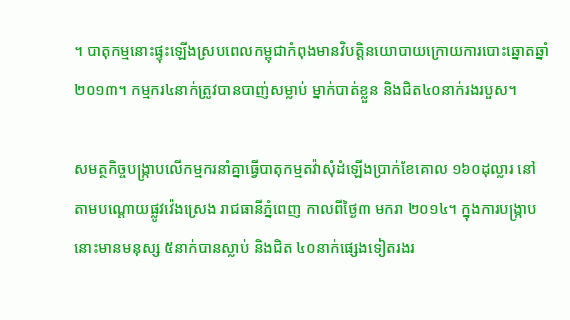។ បាតុកម្មនោះផ្ទុះឡើងស្របពេលកម្ពុជាកំពុងមានវិបត្តិនយោបាយក្រោយការបោះឆ្នោតឆ្នាំ២០១៣។ កម្មករ៤នាក់ត្រូវបានបាញ់សម្លាប់ ម្នាក់បាត់ខ្លួន និងជិត៤០នាក់រងរបួស។

សមត្ថកិច្ចបង្ក្រាបលើកម្មករនាំគ្នាធ្វើបាតុកម្មតវ៉ាសុំដំឡើងប្រាក់ខែគោល ១៦០ដុល្លារ នៅតាមបណ្ដោយផ្លូវវ៉េងស្រេង រាជធានីភ្នំពេញ កាលពីថ្ងៃ៣ មករា ២០១៤។ ក្នុងការបង្ក្រាបនោះមានមនុស្ស ៥នាក់បានស្លាប់ និងជិត ៤០នាក់ផ្សេងទៀតរងរ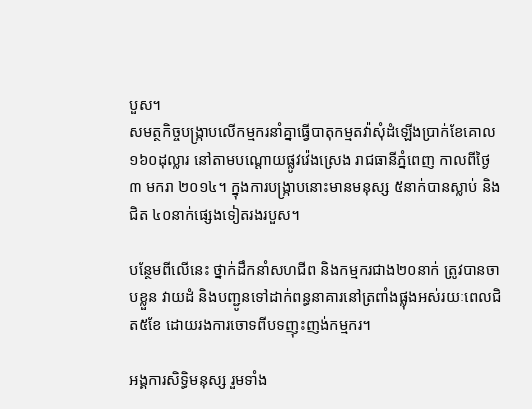បួស។
សមត្ថកិច្ចបង្ក្រាបលើកម្មករនាំគ្នាធ្វើបាតុកម្មតវ៉ាសុំដំឡើងប្រាក់ខែគោល ១៦០ដុល្លារ នៅតាមបណ្ដោយផ្លូវវ៉េងស្រេង រាជធានីភ្នំពេញ កាលពីថ្ងៃ៣ មករា ២០១៤។ ក្នុងការបង្ក្រាបនោះមានមនុស្ស ៥នាក់បានស្លាប់ និងជិត ៤០នាក់ផ្សេងទៀតរងរបួស។

បន្ថែមពីលើនេះ ថ្នាក់ដឹកនាំសហជីព និងកម្មករជាង២០នាក់ ត្រូវបានចាបខ្លួន វាយដំ និងបញ្ជូនទៅដាក់ពន្ធនាគារនៅត្រពាំងផ្លុងអស់រយៈពេលជិត៥ខែ ដោយរងការចោទពីបទញុះញង់កម្មករ។

អង្គការសិទ្ធិមនុស្ស រួមទាំង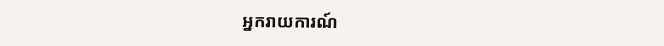អ្នករាយការណ៍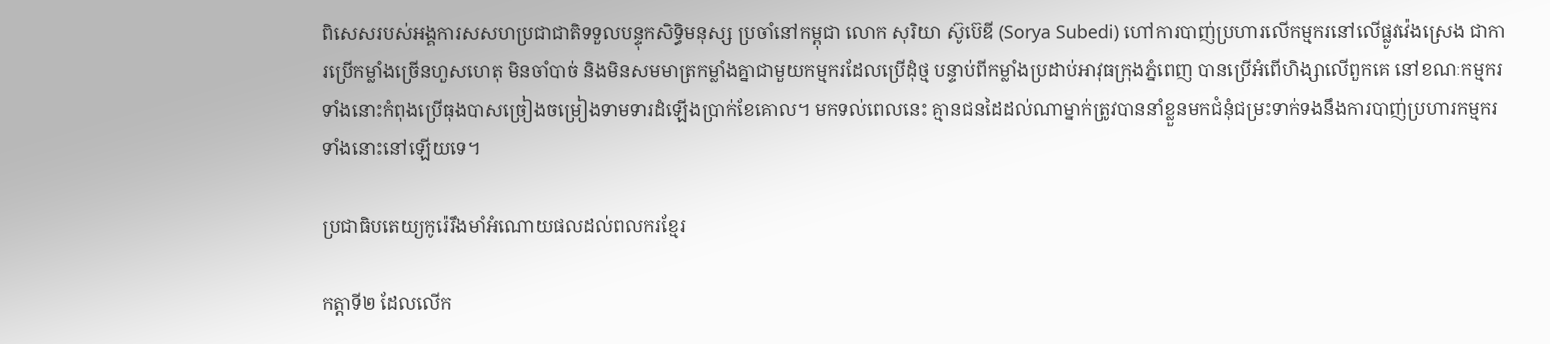ពិសេសរបស់អង្គការសសហប្រជាជាតិទទួលបន្ទុកសិទ្ធិមនុស្ស ប្រចាំនៅកម្ពុជា លោក សុរិយា ស៊ូប៊េឌី (Sorya Subedi) ហៅការបាញ់ប្រហារលើកម្មករនៅលើផ្លូវវ៉េងស្រេង ជាការប្រើកម្លាំងច្រើនហួសហេតុ មិនចាំបាច់ និងមិនសមមាត្រកម្លាំងគ្នាជាមួយកម្មករដែលប្រើដុំថ្ម បន្ទាប់ពីកម្លាំងប្រដាប់អាវុធក្រុងភ្នំពេញ បានប្រើអំពើហិង្សាលើពួកគេ នៅខណៈកម្មករទាំងនោះកំពុងប្រើធុងបាសច្រៀងចម្រៀងទាមទារដំឡើងប្រាក់ខែគោល។ មកទល់ពេលនេះ គ្មានជនដៃដល់ណាម្នាក់ត្រូវបាននាំខ្លួនមកជំនុំជម្រះទាក់ទងនឹងការបាញ់ប្រហារកម្មករទាំងនោះនៅឡើយទេ។

ប្រជាធិបតេយ្យកូរ៉េរឹងមាំអំណោយផលដល់ពលករខ្មែរ

កត្តាទី២ ដែលលើក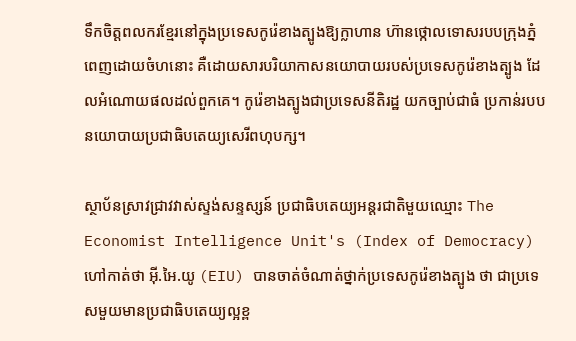ទឹកចិត្តពលករខ្មែរនៅក្នុងប្រទេសកូរ៉េខាងត្បូងឱ្យក្លាហាន ហ៊ានថ្កោលទោសរបបក្រុងភ្នំពេញដោយចំហនោះ គឺដោយសារបរិយាកាសនយោបាយរបស់ប្រទេសកូរ៉េខាងត្បូង ដែលអំណោយផលដល់ពួកគេ។ កូរ៉េខាងត្បូងជាប្រទេសនីតិរដ្ឋ យកច្បាប់ជាធំ ប្រកាន់របបនយោបាយប្រជាធិបតេយ្យសេរីពហុបក្ស។

ស្ថាប័នស្រាវជ្រាវវាស់ស្ទង់សន្ទស្សន៍ ប្រជាធិបតេយ្យអន្តរជាតិមួយឈ្មោះ The Economist Intelligence Unit's (Index of Democracy) ហៅកាត់ថា អ៊ី.អៃ.យូ (EIU) បានចាត់ចំណាត់ថ្នាក់ប្រទេសកូរ៉េខាងត្បូង ថា ជាប្រទេសមួយមានប្រជាធិបតេយ្យល្អខ្ព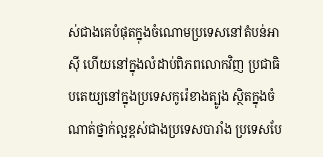ស់ជាងគេបំផុតក្នុងចំណោមប្រទេសនៅតំបន់អាស៊ី ហើយនៅក្នុងលំដាប់ពិភពលោកវិញ ប្រជាធិបតេយ្យនៅក្នុងប្រទេសកូរ៉េខាងត្បូង ស្ថិតក្នុងចំណាត់ថ្នាក់ល្អខ្ពស់ជាងប្រទេសបារាំង ប្រទេសបែ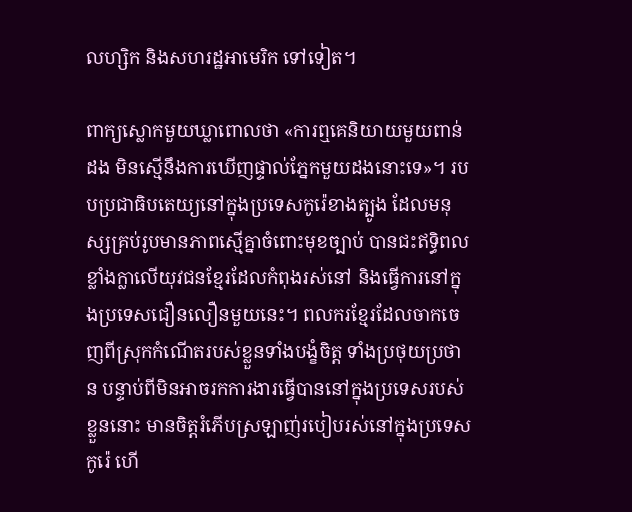លហ្សិក និងសហរដ្ឋអាមេរិក ទៅទៀត។

ពាក្យស្លោកមួយឃ្លាពោលថា «ការឮគេនិយាយមួយពាន់ដង មិនស្មើនឹងការឃើញផ្ទាល់ភ្នែកមួយដងនោះទេ»។ របបប្រជាធិបតេយ្យនៅក្នុងប្រទេសកូរ៉េខាងត្បូង ដែលមនុស្សគ្រប់រូបមានភាពស្មើគ្នាចំពោះមុខច្បាប់ បានជះឥទ្ធិពលខ្លាំងក្លាលើយុវជនខ្មែរដែលកំពុងរស់នៅ និងធ្វើការនៅក្នុងប្រទេសជឿនលឿនមួយនេះ។ ពលករខ្មែរដែលចាកចេញពីស្រុកកំណើតរបស់ខ្លួនទាំងបង្ខំចិត្ត ទាំងប្រថុយប្រថាន បន្ទាប់ពីមិនអាចរកការងារធ្វើបាននៅក្នុងប្រទេសរបស់ខ្លួននោះ មានចិត្តរំភើបស្រឡាញ់របៀបរស់នៅក្នុងប្រទេសកូរ៉េ ហើ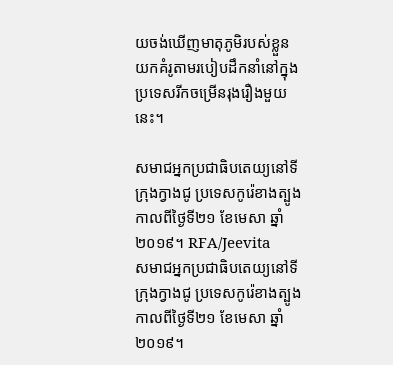យចង់ឃើញមាតុភូមិរបស់ខ្លួនយកគំរូតាមរបៀបដឹកនាំនៅក្នុងប្រទេសរីកចម្រើនរុងរឿងមួយនេះ។

សមាជអ្នកប្រជាធិបតេយ្យនៅទីក្រុងក្វាងជូ ប្រទេសកូរ៉េខាងត្បូង កាលពីថ្ងៃទី២១ ខែមេសា ឆ្នាំ២០១៩។ RFA/Jeevita
សមាជអ្នកប្រជាធិបតេយ្យនៅទីក្រុងក្វាងជូ ប្រទេសកូរ៉េខាងត្បូង កាលពីថ្ងៃទី២១ ខែមេសា ឆ្នាំ២០១៩។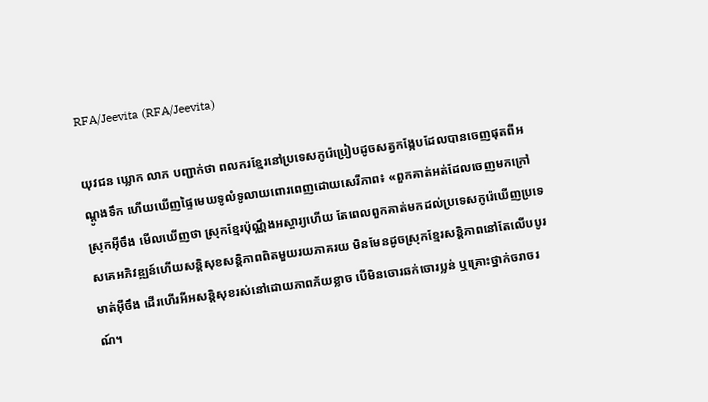RFA/Jeevita (RFA/Jeevita)

យុវជន ឃ្លោក លាភ បញ្ជាក់ថា ពលករខ្មែរនៅប្រទេសកូរ៉េប្រៀបដូចសត្វកង្កែបដែលបានចេញផុតពីអណ្ដូងទឹក ហើយឃើញផ្ទៃមេឃទូលំទូលាយពោរពេញដោយសេរីភាព៖ «ពួកគាត់អត់ដែលចេញមកក្រៅស្រុកអ៊ីចឹង មើលឃើញថា ស្រុកខ្មែរប៉ុណ្ណឹងអស្ចារ្យហើយ តែពេលពួកគាត់មកដល់ប្រទេសកូរ៉េឃើញប្រទេសគេអភិវឌ្ឍន៍ហើយសន្តិសុខសន្តិភាពពិតមួយរយភាគរយ មិនមែនដូចស្រុកខ្មែរសន្តិភាពនៅតែលើបបូរមាត់អ៊ីចឹង ដើរហើរអីអសន្តិសុខរស់នៅដោយភាពភ័យខ្លាច បើមិនចោរឆក់ចោរប្លន់ ឬគ្រោះថ្នាក់ចរាចរណ៍។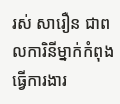រស់ សារឿន ជាពលការិនីម្នាក់កំពុងធ្វើការងារ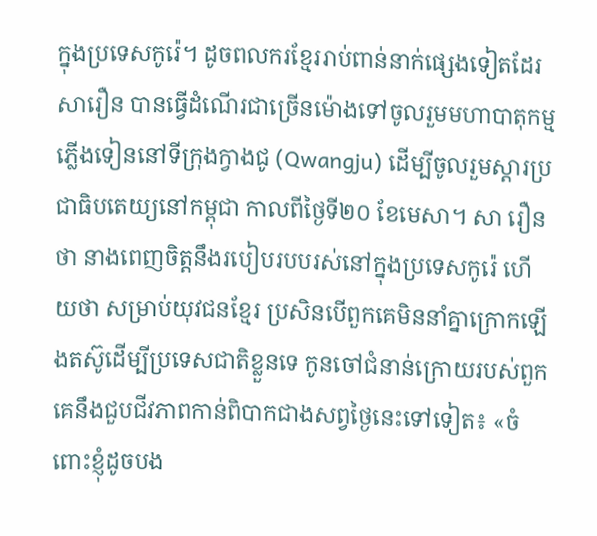ក្នុងប្រទេសកូរ៉េ។ ដូចពលករខ្មែររាប់ពាន់នាក់ផ្សេងទៀតដែរ សារឿន បានធ្វើដំណើរជាច្រើនម៉ោងទៅចូលរួមមហាបាតុកម្មភ្លើងទៀននៅទីក្រុងក្វាងជូ (Qwangju) ដើម្បីចូលរួមស្ដារប្រជាធិបតេយ្យនៅកម្ពុជា កាលពីថ្ងៃទី២០ ខែមេសា។ សា រឿន ថា នាងពេញចិត្តនឹងរបៀបរបបរស់នៅក្នុងប្រទេសកូរ៉េ ហើយថា សម្រាប់យុវជនខ្មែរ ប្រសិនបើពួកគេមិននាំគ្នាក្រោកឡើងតស៊ូដើម្បីប្រទេសជាតិខ្លួនទេ កូនចៅជំនាន់ក្រោយរបស់ពួកគេនឹងជួបជីវភាពកាន់ពិបាកជាងសព្វថ្ងៃនេះទៅទៀត៖ «ចំពោះខ្ញុំដូចបង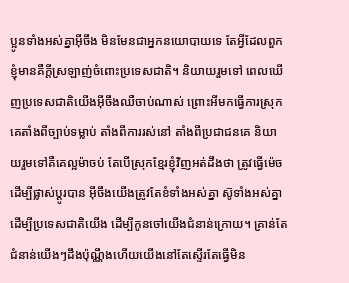ប្អូនទាំងអស់គ្នាអ៊ីចឹង មិនមែនជាអ្នកនយោបាយទេ តែអ្វីដែលពួកខ្ញុំមានគឺក្តីស្រឡាញ់ចំពោះប្រទេសជាតិ។ និយាយរួមទៅ ពេលឃើញប្រទេសជាតិយើងអ៊ីចឹងឈឺចាប់ណាស់ ព្រោះអីមកធ្វើការស្រុកគេតាំងពីច្បាប់ទម្លាប់ តាំងពីការរស់នៅ តាំងពីប្រជាជនគេ និយាយរួមទៅគឺគេល្អម៉ាចប់ តែបើស្រុកខ្មែរខ្ញុំវិញអត់ដឹងថា ត្រូវធ្វើម៉េចដើម្បីផ្លាស់ប្ដូរបាន អ៊ីចឹងយើងត្រូវតែខំទាំងអស់គ្នា ស៊ូទាំងអស់គ្នាដើម្បីប្រទេសជាតិយើង ដើម្បីកូនចៅយើងជំនាន់ក្រោយ។ គ្រាន់តែជំនាន់យើងៗដឹងប៉ុណ្ណឹងហើយយើងនៅតែស្ទើរតែធ្វើមិន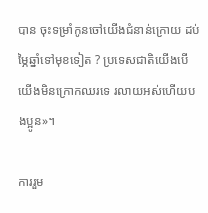បាន ចុះទម្រាំកូនចៅយើងជំនាន់ក្រោយ ដប់ម្ភៃឆ្នាំទៅមុខទៀត ? ប្រទេសជាតិយើងបើយើងមិនក្រោកឈរទេ រលាយអស់ហើយបងប្អូន»។

ការរួម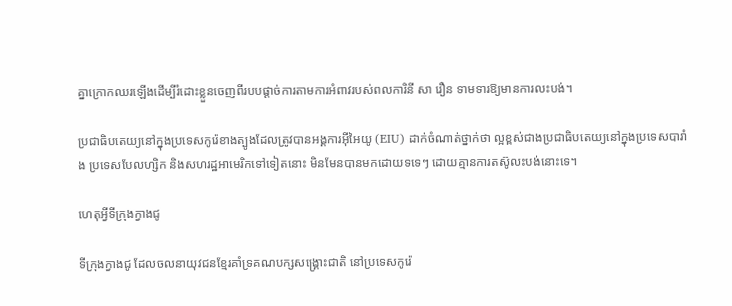គ្នាក្រោកឈរឡើងដើម្បីរំដោះខ្លួនចេញពីរបបផ្ដាច់ការតាមការអំពាវរបស់ពលការិនី សា រឿន ទាមទារឱ្យមានការលះបង់។

ប្រជាធិបតេយ្យនៅក្នុងប្រទេសកូរ៉េខាងត្បូងដែលត្រូវបានអង្គការអ៊ីអៃយូ (EIU) ដាក់ចំណាត់ថ្នាក់ថា ល្អខ្ពស់ជាងប្រជាធិបតេយ្យនៅក្នុងប្រទេសបារាំង ប្រទេសបែលហ្សិក និងសហរដ្ឋអាមេរិកទៅទៀតនោះ មិនមែនបានមកដោយទទេៗ ដោយគ្មានការតស៊ូលះបង់នោះទេ។

ហេតុអ្វីទីក្រុងក្វាងជូ

ទីក្រុងក្វាងជូ ដែលចលនាយុវជនខ្មែរគាំទ្រគណបក្សសង្គ្រោះជាតិ នៅប្រទេសកូរ៉េ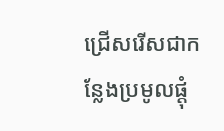ជ្រើសរើសជាកន្លែងប្រមូលផ្តុំ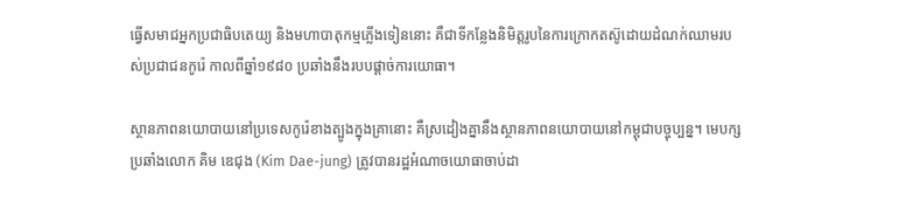ធ្វើសមាជអ្នកប្រជាធិបតេយ្យ និងមហាបាតុកម្មភ្លើងទៀននោះ គឺជាទីកន្លែងនិមិត្តរូបនៃការក្រោកតស៊ូដោយដំណក់ឈាមរបស់ប្រជាជនកូរ៉េ កាលពីឆ្នាំ១៩៨០ ប្រឆាំងនឹងរបបផ្ដាច់ការយោធា។

ស្ថានភាពនយោបាយនៅប្រទេសកូរ៉េខាងត្បូងក្នុងគ្រានោះ គឺស្រដៀងគ្នានឹងស្ថានភាពនយោបាយនៅកម្ពុជាបច្ចុប្បន្ន។ មេបក្សប្រឆាំងលោក គិម ឌេជុង (Kim Dae-jung) ត្រូវបានរដ្ឋអំណាចយោធាចាប់ដា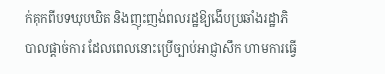ក់គុកពីបទឃុបឃិត និងញុះញង់ពលរដ្ឋឱ្យងើបប្រឆាំងរដ្ឋាភិបាលផ្ដាច់ការ ដែលពេលនោះប្រើច្បាប់អាជ្ញាសឹក ហាមការធ្វើ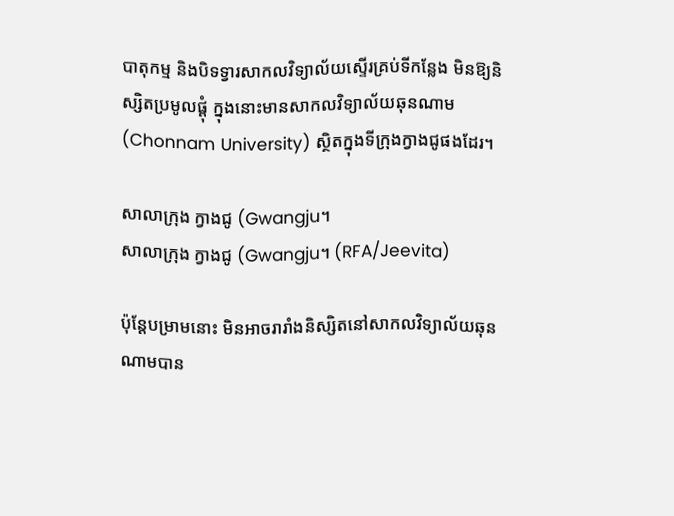បាតុកម្ម និងបិទទ្វារសាកលវិទ្យាល័យស្ទើរគ្រប់ទីកន្លែង មិនឱ្យនិស្សិតប្រមូលផ្តុំ ក្នុងនោះមានសាកលវិទ្យាល័យឆុនណាម (Chonnam University) ស្ថិតក្នុងទីក្រុងក្វាងជូផងដែរ។

សាលាក្រុង ក្វាងជូ (Gwangju។
សាលាក្រុង ក្វាងជូ (Gwangju។ (RFA/Jeevita)

ប៉ុន្តែបម្រាមនោះ មិនអាចរារាំងនិស្សិតនៅសាកលវិទ្យាល័យឆុនណាមបាន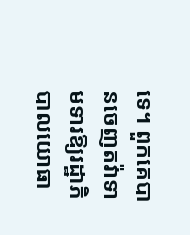ទេ។ ពួកគេបានចេញតវ៉ាទាមទារឱ្យរដ្ឋាភិបាលយោធា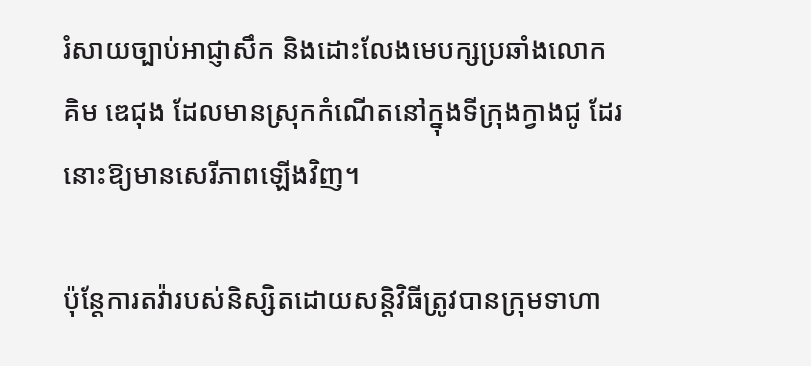រំសាយច្បាប់អាជ្ញាសឹក និងដោះលែងមេបក្សប្រឆាំងលោក គិម ឌេជុង ដែលមានស្រុកកំណើតនៅក្នុងទីក្រុងក្វាងជូ ដែរនោះឱ្យមានសេរីភាពឡើងវិញ។

ប៉ុន្តែការតវ៉ារបស់និស្សិតដោយសន្តិវិធីត្រូវបានក្រុមទាហា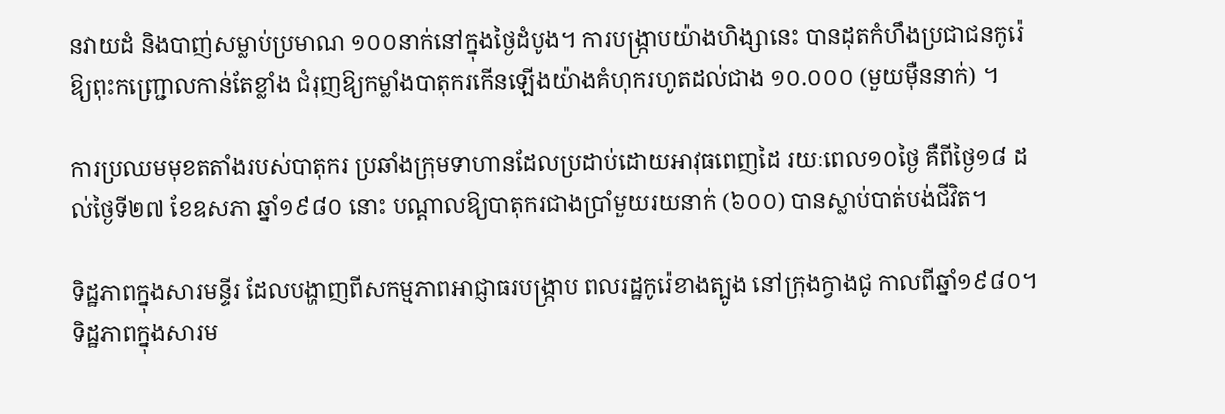នវាយដំ និងបាញ់សម្លាប់ប្រមាណ ១០០នាក់នៅក្នុងថ្ងៃដំបូង។ ការបង្ក្រាបយ៉ាងហិង្សានេះ បានដុតកំហឹងប្រជាជនកូរ៉េឱ្យពុះកញ្ជ្រោលកាន់តែខ្លាំង ជំរុញឱ្យកម្លាំងបាតុករកើនឡើងយ៉ាងគំហុករហូតដល់ជាង ១០.០០០ (មួយម៉ឺននាក់) ។

ការប្រឈមមុខតតាំងរបស់បាតុករ ប្រឆាំងក្រុមទាហានដែលប្រដាប់ដោយអាវុធពេញដៃ រយៈពេល១០ថ្ងៃ គឺពីថ្ងៃ១៨ ដល់ថ្ងៃទី២៧ ខែឧសភា ឆ្នាំ១៩៨០ នោះ បណ្ដាលឱ្យបាតុករជាងប្រាំមួយរយនាក់ (៦០០) បានស្លាប់បាត់បង់ជីវិត។

ទិដ្ឋភាពក្នុងសារមន្ទីរ ដែលបង្ហាញពីសកម្មភាពអាជ្ញាធរបង្រ្កាប ពលរដ្ឋកូរ៉េខាងត្បូង នៅក្រុងក្វាងជូ កាលពីឆ្នាំ១៩៨០។
ទិដ្ឋភាពក្នុងសារម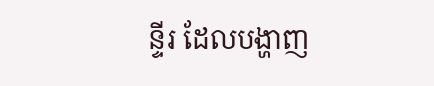ន្ទីរ ដែលបង្ហាញ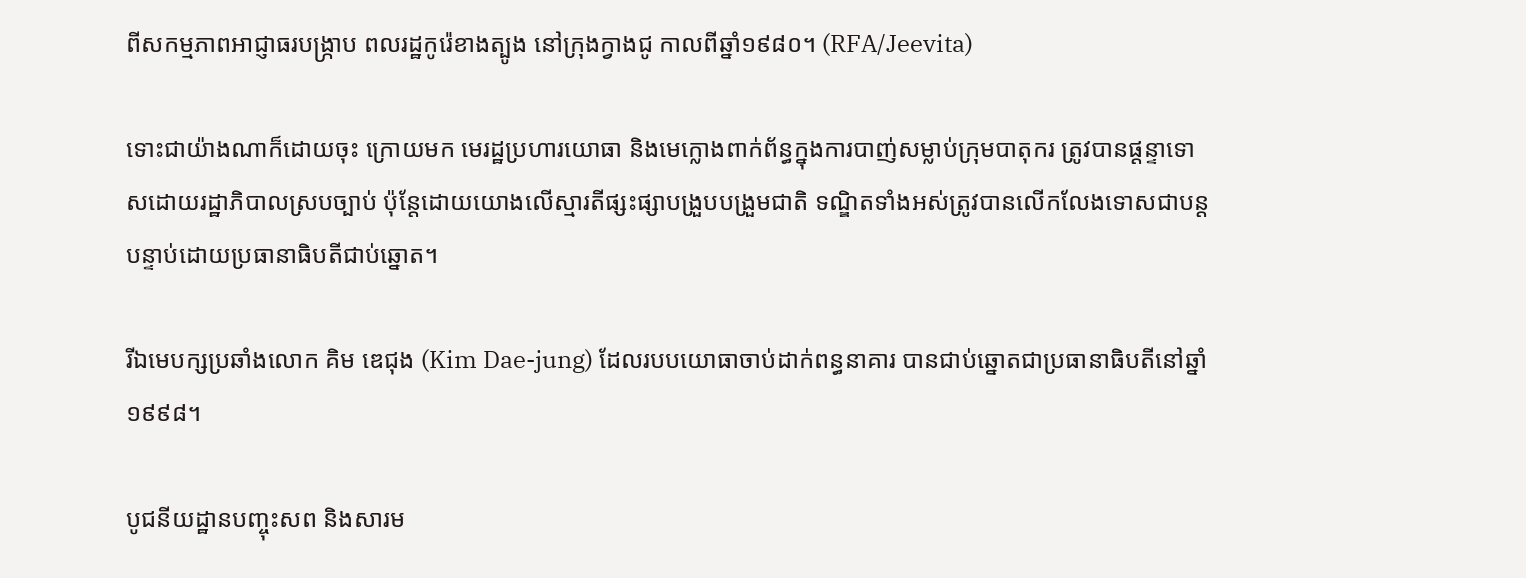ពីសកម្មភាពអាជ្ញាធរបង្រ្កាប ពលរដ្ឋកូរ៉េខាងត្បូង នៅក្រុងក្វាងជូ កាលពីឆ្នាំ១៩៨០។ (RFA/Jeevita)

ទោះជាយ៉ាងណាក៏ដោយចុះ ក្រោយមក មេរដ្ឋប្រហារយោធា និងមេក្លោងពាក់ព័ន្ធក្នុងការបាញ់សម្លាប់ក្រុមបាតុករ ត្រូវបានផ្ដន្ទាទោសដោយរដ្ឋាភិបាលស្របច្បាប់ ប៉ុន្តែដោយយោងលើស្មារតីផ្សះផ្សាបង្រួបបង្រួមជាតិ ទណ្ឌិតទាំងអស់ត្រូវបានលើកលែងទោសជាបន្តបន្ទាប់ដោយប្រធានាធិបតីជាប់ឆ្នោត។

រីឯមេបក្សប្រឆាំងលោក គិម ឌេជុង (Kim Dae-jung) ដែលរបបយោធាចាប់ដាក់ពន្ធនាគារ បានជាប់ឆ្នោតជាប្រធានាធិបតីនៅឆ្នាំ១៩៩៨។

បូជនីយដ្ឋានបញ្ចុះសព និងសារម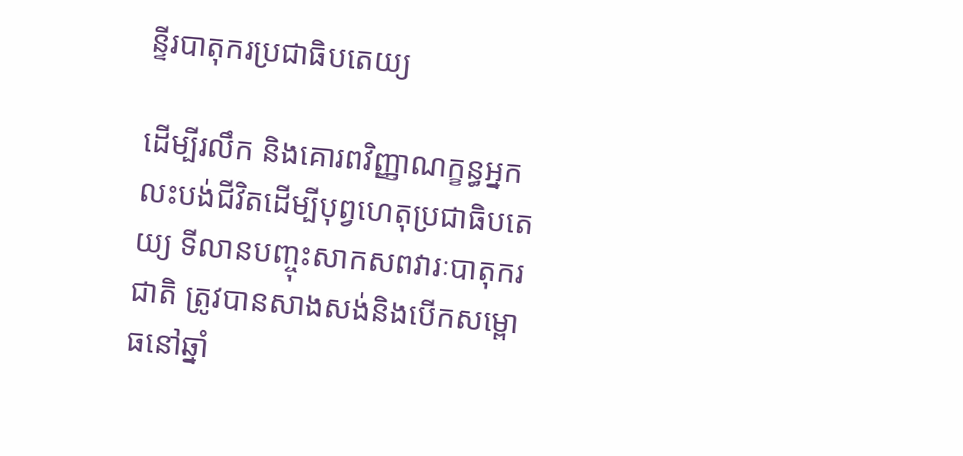ន្ទីរបាតុករប្រជាធិបតេយ្យ

ដើម្បីរលឹក និងគោរពវិញ្ញាណក្ខន្ធអ្នកលះបង់ជីវិតដើម្បីបុព្វហេតុប្រជាធិបតេយ្យ ទីលានបញ្ចុះសាកសពវារៈបាតុករជាតិ ត្រូវបានសាងសង់និងបើកសម្ពោធនៅឆ្នាំ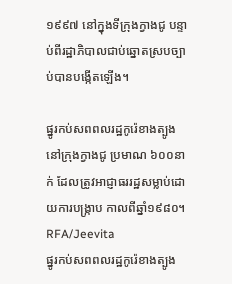១៩៩៧ នៅក្នុងទីក្រុងក្វាងជូ បន្ទាប់ពីរដ្ឋាភិបាលជាប់ឆ្នោតស្របច្បាប់បានបង្កើតឡើង។

ផ្នូរកប់សពពលរដ្ឋកូរ៉េខាងត្បូង នៅក្រុងក្វាងជូ ប្រមាណ ៦០០នាក់ ដែលត្រូវអាជ្ញាធររដ្ឋសម្លាប់ដោយការបង្រ្កាប កាលពីឆ្នាំ១៩៨០។ RFA/Jeevita
ផ្នូរកប់សពពលរដ្ឋកូរ៉េខាងត្បូង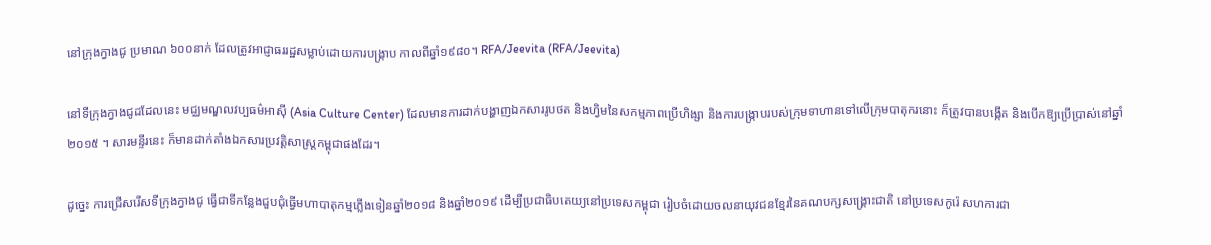នៅក្រុងក្វាងជូ ប្រមាណ ៦០០នាក់ ដែលត្រូវអាជ្ញាធររដ្ឋសម្លាប់ដោយការបង្រ្កាប កាលពីឆ្នាំ១៩៨០។ RFA/Jeevita (RFA/Jeevita)

នៅទីក្រុងក្វាងជូដដែលនេះ មជ្ឈមណ្ឌលវប្បធម៌អាស៊ី (Asia Culture Center) ដែលមានការដាក់បង្ហាញឯកសាររូបថត និងហ្វិមនៃសកម្មភាពប្រើហិង្សា និងការបង្ក្រាបរបស់ក្រុមទាហានទៅលើក្រុមបាតុករនោះ ក៏ត្រូវបានបង្កើត និងបើកឱ្យប្រើប្រាស់នៅឆ្នាំ២០១៥ ។ សារមន្ទីរនេះ ក៏មានដាក់តាំងឯកសារប្រវត្តិសាស្ត្រកម្ពុជាផងដែរ។

ដូច្នេះ ការជ្រើសរើសទីក្រុងក្វាងជូ ធ្វើជាទីកន្លែងជួបជុំធ្វើមហាបាតុកម្មភ្លើងទៀនឆ្នាំ២០១៨ និងឆ្នាំ២០១៩ ដើម្បីប្រជាធិបតេយ្យនៅប្រទេសកម្ពុជា រៀបចំដោយចលនាយុវជនខ្មែរនៃគណបក្សសង្គ្រោះជាតិ នៅប្រទេសកូរ៉េ សហការជា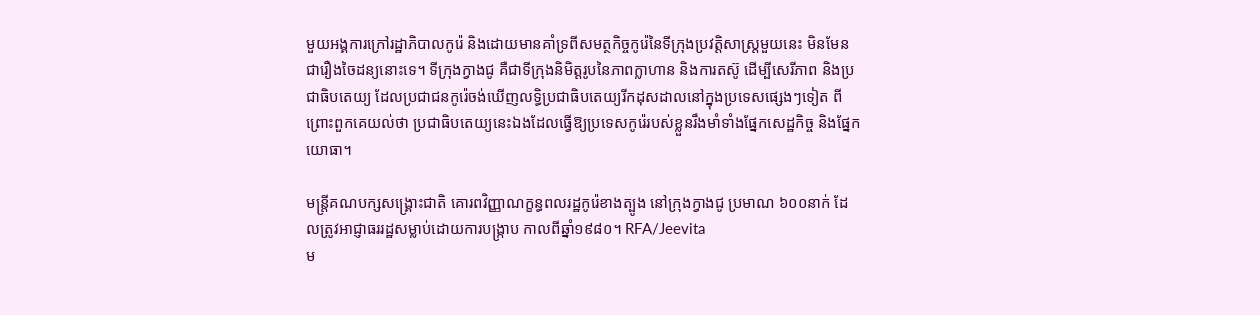មួយអង្គការក្រៅរដ្ឋាភិបាលកូរ៉េ និងដោយមានគាំទ្រពីសមត្ថកិច្ចកូរ៉េនៃទីក្រុងប្រវត្តិសាស្ត្រមួយនេះ មិនមែនជារឿងចៃដន្យនោះទេ។ ទីក្រុងក្វាងជូ គឺជាទីក្រុងនិមិត្តរូបនៃភាពក្លាហាន និងការតស៊ូ ដើម្បីសេរីភាព និងប្រជាធិបតេយ្យ ដែលប្រជាជនកូរ៉េចង់ឃើញលទ្ធិប្រជាធិបតេយ្យរីកដុសដាលនៅក្នុងប្រទេសផ្សេងៗទៀត ពីព្រោះពួកគេយល់ថា ប្រជាធិបតេយ្យនេះឯងដែលធ្វើឱ្យប្រទេសកូរ៉េរបស់ខ្លួនរឹងមាំទាំងផ្នែកសេដ្ឋកិច្ច និងផ្នែកយោធា។

មន្ត្រីគណបក្សសង្គ្រោះជាតិ គោរពវិញ្ញាណក្ខន្ធពលរដ្ឋកូរ៉េខាងត្បូង នៅក្រុងក្វាងជូ ប្រមាណ ៦០០នាក់ ដែលត្រូវអាជ្ញាធររដ្ឋសម្លាប់ដោយការបង្រ្កាប កាលពីឆ្នាំ១៩៨០។ RFA/Jeevita
ម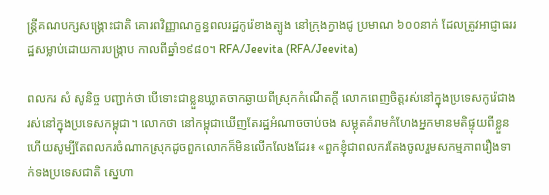ន្ត្រីគណបក្សសង្គ្រោះជាតិ គោរពវិញ្ញាណក្ខន្ធពលរដ្ឋកូរ៉េខាងត្បូង នៅក្រុងក្វាងជូ ប្រមាណ ៦០០នាក់ ដែលត្រូវអាជ្ញាធររដ្ឋសម្លាប់ដោយការបង្រ្កាប កាលពីឆ្នាំ១៩៨០។ RFA/Jeevita (RFA/Jeevita)

ពលករ សំ សូនិច្ច បញ្ជាក់ថា បើទោះជាខ្លួនឃ្លាតចាកឆ្ងាយពីស្រុកកំណើតក្ដី លោកពេញចិត្តរស់នៅក្នុងប្រទេសកូរ៉េជាងរស់នៅក្នុងប្រទេសកម្ពុជា។ លោកថា នៅកម្ពុជាឃើញតែរដ្ឋអំណាចចាប់ចង សម្លុតគំរាមកំហែងអ្នកមានមតិផ្ទុយពីខ្លួន ហើយសូម្បីតែពលករចំណាកស្រុកដូចពួកលោកក៏មិនលើកលែងដែរ៖ «ពួកខ្ញុំជាពលករតែងចូលរួមសកម្មភាពរឿងទាក់ទងប្រទេសជាតិ ស្នេហា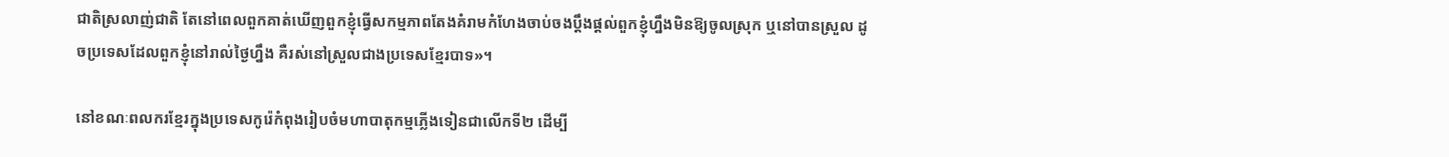ជាតិស្រលាញ់ជាតិ តែនៅពេលពួកគាត់ឃើញពួកខ្ញុំធ្វើសកម្មភាពតែងគំរាមកំហែងចាប់ចងប្ដឹងផ្ដល់ពួកខ្ញុំហ្នឹងមិនឱ្យចូលស្រុក ឬនៅបានស្រួល ដូចប្រទេសដែលពួកខ្ញុំនៅរាល់ថ្ងៃហ្នឹង គឺរស់នៅស្រួលជាងប្រទេសខ្មែរបាទ»។

នៅខណៈពលករខ្មែរក្នុងប្រទេសកូរ៉េកំពុងរៀបចំមហាបាតុកម្មភ្លើងទៀនជាលើកទី២ ដើម្បី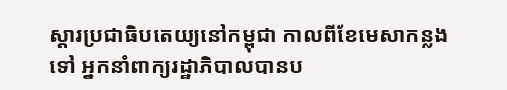ស្តារប្រជាធិបតេយ្យនៅកម្ពុជា កាលពីខែមេសាកន្លងទៅ អ្នកនាំពាក្យរដ្ឋាភិបាលបានប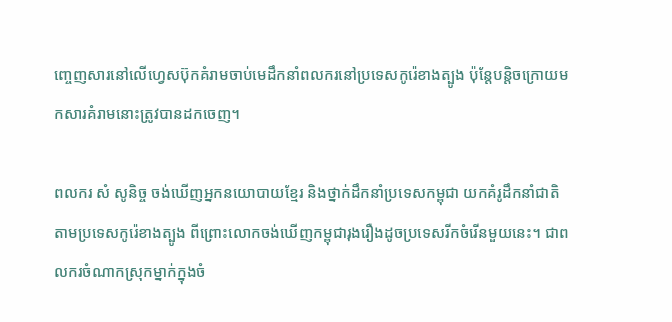ញ្ចេញសារនៅលើហ្វេសប៊ុកគំរាមចាប់មេដឹកនាំពលករនៅប្រទេសកូរ៉េខាងត្បូង ប៉ុន្តែបន្តិចក្រោយមកសារគំរាមនោះត្រូវបានដកចេញ។

ពលករ សំ សូនិច្ច ចង់ឃើញអ្នកនយោបាយខ្មែរ និងថ្នាក់ដឹកនាំប្រទេសកម្ពុជា យកគំរូដឹកនាំជាតិតាមប្រទេសកូរ៉េខាងត្បូង ពីព្រោះលោកចង់ឃើញកម្ពុជារុងរឿងដូចប្រទេសរីកចំរើនមួយនេះ។ ជាពលករចំណាកស្រុកម្នាក់ក្នុងចំ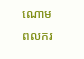ណោមពលករ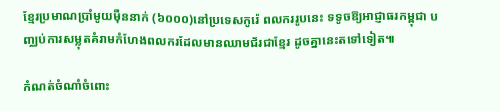ខ្មែរប្រមាណប្រាំមូយម៉ឺននាក់ (៦០០០)នៅប្រទេសកូរ៉េ ពលកររូបនេះ ទទូចឱ្យអាជ្ញាធរកម្ពុជា បញ្ឈប់ការសម្លុតគំរាមកំហែងពលករដែលមានឈាមជ័រជាខ្មែរ ដូចគ្នានេះតទៅទៀត៕

កំណត់ចំណាំចំពោះ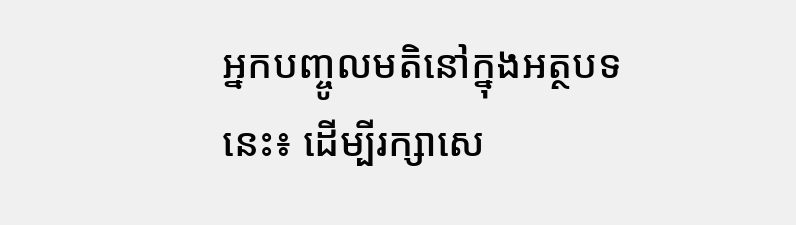អ្នកបញ្ចូលមតិនៅក្នុងអត្ថបទនេះ៖ ដើម្បីរក្សាសេ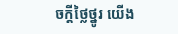ចក្ដីថ្លៃថ្នូរ យើង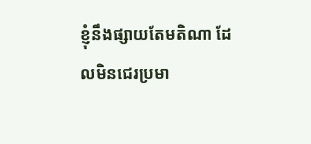ខ្ញុំនឹងផ្សាយតែមតិណា ដែលមិនជេរប្រមា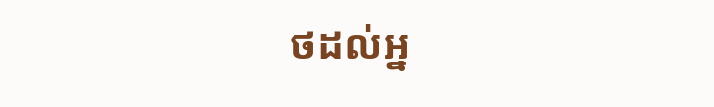ថដល់អ្ន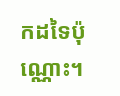កដទៃប៉ុណ្ណោះ។